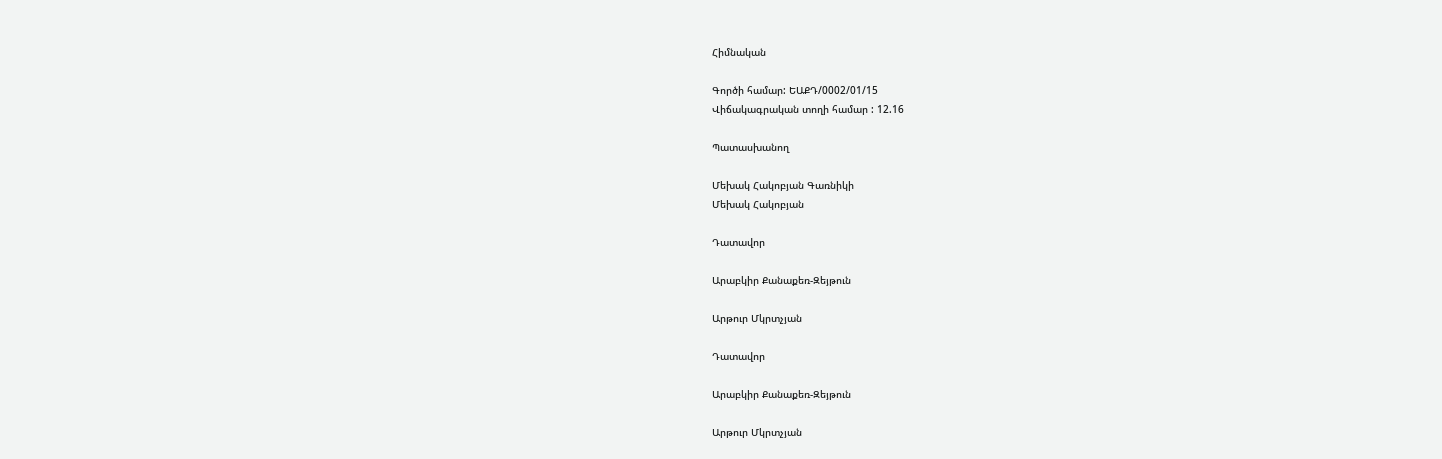Հիմնական

Գործի համար: ԵԱՔԴ/0002/01/15
Վիճակագրական տողի համար : 12.16

Պատասխանող

Մեխակ Հակոբյան Գառնիկի
Մեխակ Հակոբյան

Դատավոր

Արաբկիր Քանաքեռ-Զեյթուն

Արթուր Մկրտչյան

Դատավոր

Արաբկիր Քանաքեռ-Զեյթուն

Արթուր Մկրտչյան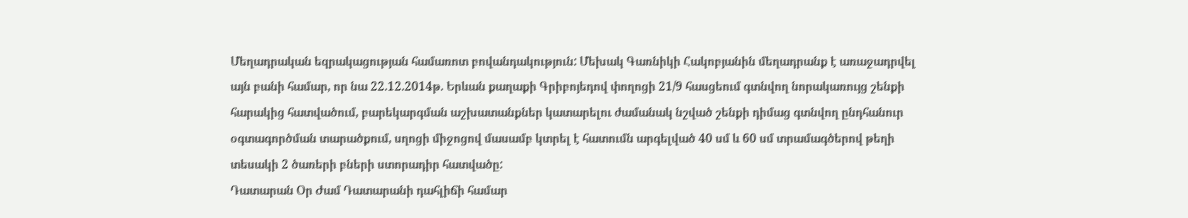Մեղադրական եզրակացության համառոտ բովանդակություն: Մեխակ Գառնիկի Հակոբյանին մեղադրանք է առաջադրվել այն բանի համար, որ նա 22.12.2014թ. Երևան քաղաքի Գրիբոյեդով փողոցի 21/9 հասցեում գտնվող նորակառույց շենքի հարակից հատվածում, բարեկարգման աշխատանքներ կատարելու ժամանակ նշված շենքի դիմաց գտնվող ընդհանուր օգտագործման տարածքում, սղոցի միջոցով մասամբ կտրել է հատումն արգելված 40 սմ և 60 սմ տրամագծերով թեղի տեսակի 2 ծառերի բների ստորադիր հատվածը:
Դատարան Օր Ժամ Դատարանի դահլիճի համար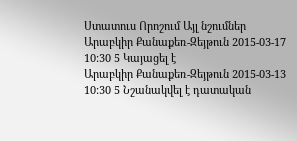Ստատուս Որոշում Այլ նշումներ
Արաբկիր Քանաքեռ-Զեյթուն 2015-03-17 10:30 5 Կայացել է
Արաբկիր Քանաքեռ-Զեյթուն 2015-03-13 10:30 5 Նշանակվել է դատական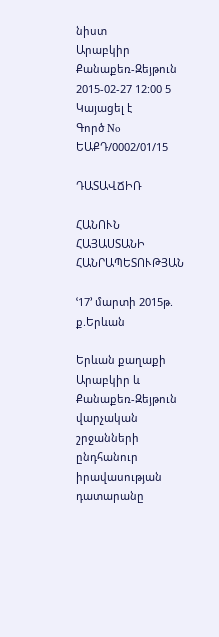նիստ
Արաբկիր Քանաքեռ-Զեյթուն 2015-02-27 12:00 5 Կայացել է
Գործ No ԵԱՔԴ/0002/01/15

ԴԱՏԱՎՃԻՌ

ՀԱՆՈՒՆ ՀԱՅԱՍՏԱՆԻ ՀԱՆՐԱՊԵՏՈՒԹՅԱՆ

ՙ17՚ մարտի 2015թ. ք.Երևան

Երևան քաղաքի Արաբկիր և Քանաքեռ-Զեյթուն վարչական շրջանների ընդհանուր իրավասության դատարանը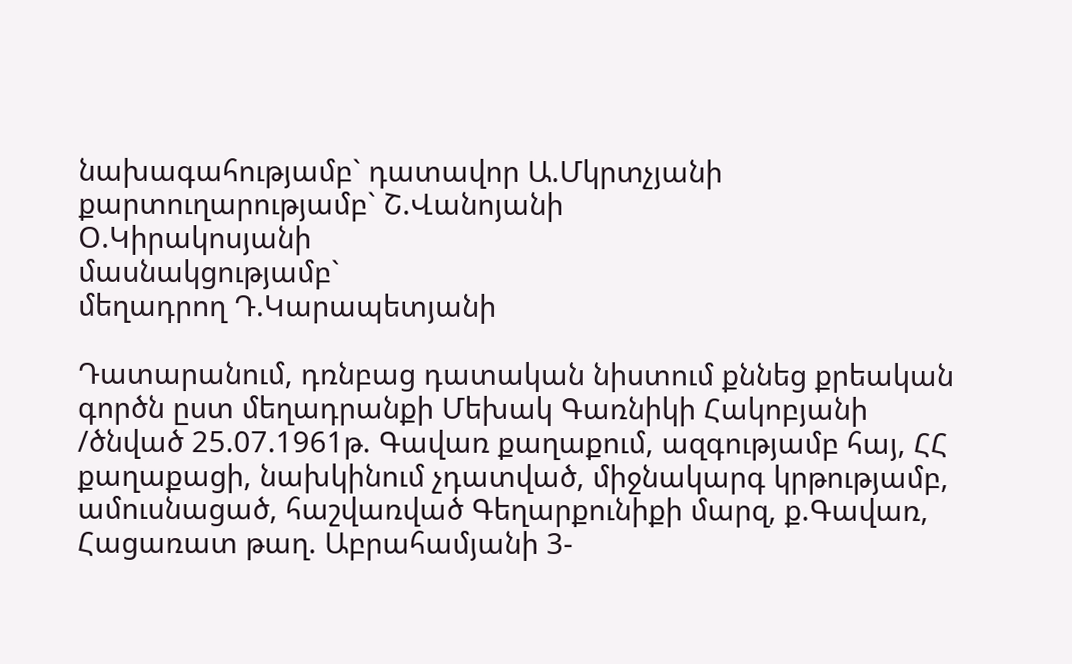նախագահությամբ` դատավոր Ա.Մկրտչյանի
քարտուղարությամբ` Շ.Վանոյանի
Օ.Կիրակոսյանի
մասնակցությամբ`
մեղադրող Դ.Կարապետյանի

Դատարանում, դռնբաց դատական նիստում քննեց քրեական գործն ըստ մեղադրանքի Մեխակ Գառնիկի Հակոբյանի /ծնված 25.07.1961թ. Գավառ քաղաքում, ազգությամբ հայ, ՀՀ քաղաքացի, նախկինում չդատված, միջնակարգ կրթությամբ, ամուսնացած, հաշվառված Գեղարքունիքի մարզ, ք.Գավառ, Հացառատ թաղ. Աբրահամյանի 3-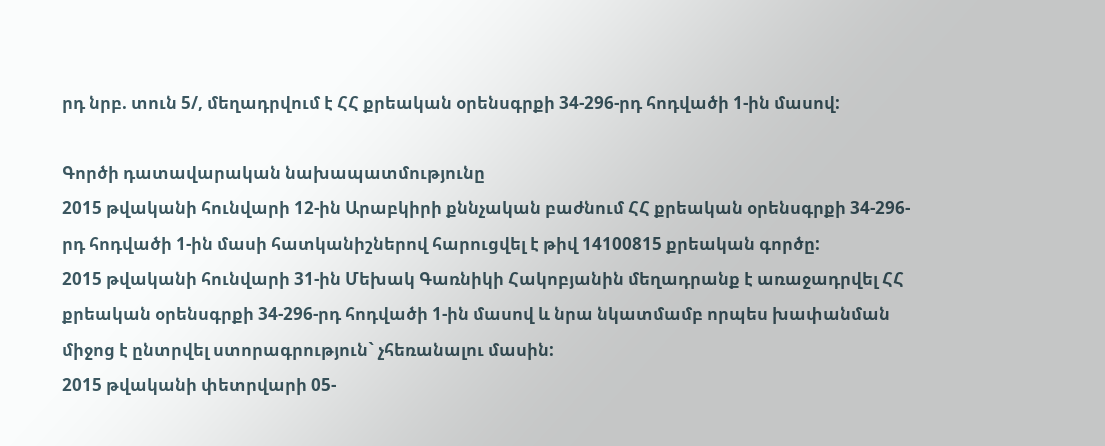րդ նրբ. տուն 5/, մեղադրվում է ՀՀ քրեական օրենսգրքի 34-296-րդ հոդվածի 1-ին մասով:

Գործի դատավարական նախապատմությունը
2015 թվականի հունվարի 12-ին Արաբկիրի քննչական բաժնում ՀՀ քրեական օրենսգրքի 34-296-րդ հոդվածի 1-ին մասի հատկանիշներով հարուցվել է թիվ 14100815 քրեական գործը:
2015 թվականի հունվարի 31-ին Մեխակ Գառնիկի Հակոբյանին մեղադրանք է առաջադրվել ՀՀ քրեական օրենսգրքի 34-296-րդ հոդվածի 1-ին մասով և նրա նկատմամբ որպես խափանման միջոց է ընտրվել ստորագրություն` չհեռանալու մասին:
2015 թվականի փետրվարի 05-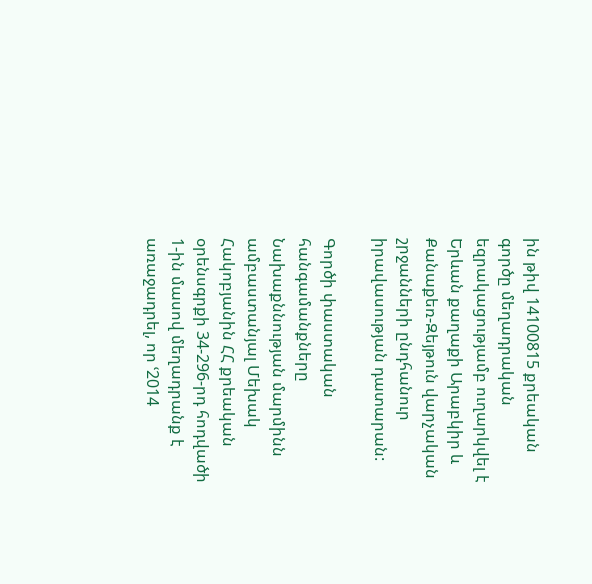ին թիվ 14100815 քրեական գործը մեղադրական եզրակացությամբ ուղարկվել է Երևան քաղաքի Արաբկիր և Քանաքեռ-Զեյթուն վարչական շրջանների ընդհանուր իրավասության դատարան:

Գործի փաստական հանգամանքները
Նախաքննության մարմինն ամբաստանյալ Մեխակ Հակոբյանին ՀՀ քրեական օրենսգրքի 34-296-րդ հոդվածի 1-ին մասով մեղադրանք է առաջադրել, որ ՙ2014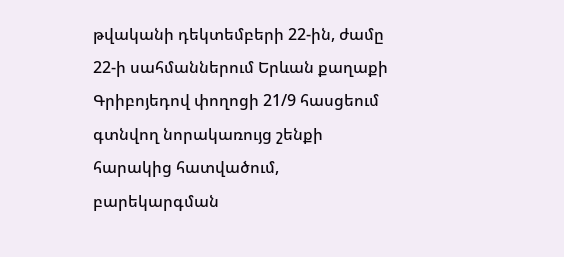թվականի դեկտեմբերի 22-ին, ժամը 22-ի սահմաններում Երևան քաղաքի Գրիբոյեդով փողոցի 21/9 հասցեում գտնվող նորակառույց շենքի հարակից հատվածում, բարեկարգման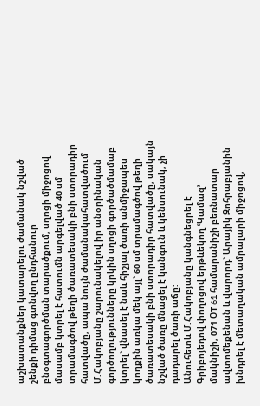աշխատանքներ կատարելու ժամանակ նշված շենքի դիմաց գտնվող ընդհանուր բնօգտագործման տարածքում, սղոցի միջոցով մասամբ կտրել է հատումն արգելված 40 սմ տրամագծով թեղի ծառատեսակի բնի ստորադիր հատվածը, ապա նույն ժամանակահատվածում Մ.Հակոբյանը շարունակելով իր անօրինական գործողությունները կրկին սղոցի գործածմամաբ կտրել` վնասել է նաև հիշյալ ծառի անմիջապես կողքին առկա մեկ այլ` 60 սմ տրամագծով թեղի ծառատեսակի բնի ստորադիր հատվածը, սակայն նշված ծառը մնացել է կանգուն և կենսունակ, չի դադարել ծառի աճը:
Անուհետև Մ.Հակոբյանը կանգնեցրել է Գրիբոյեդով փողոցով երթևեկող ՙԿամազ՚ մակնիշի, 071 ՕT 61 համարանիշի բեռնատար ավտոմեքենան և վարորդ` Արայիկ Զոհրաբյանին խնդրել է մետաղական ամրալարի միջոցով,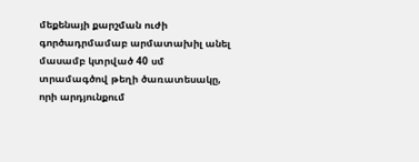մեքենայի քարշման ուժի գործադրմամաբ արմատախիլ անել մասամբ կտրված 40 սմ տրամագծով թեղի ծառատեսակը, որի արդյունքում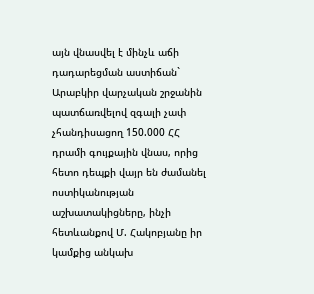այն վնասվել է մինչև աճի դադարեցման աստիճան` Արաբկիր վարչական շրջանին պատճառվելով զգալի չափ չհանդիսացող 150.000 ՀՀ դրամի գույքային վնաս, որից հետո դեպքի վայր են ժամանել ոստիկանության աշխատակիցները, ինչի հետևանքով Մ. Հակոբյանը իր կամքից անկախ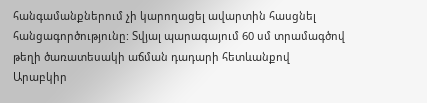հանգամանքներում չի կարողացել ավարտին հասցնել հանցագործությունը: Տվյալ պարագայում 60 սմ տրամագծով թեղի ծառատեսակի աճման դադարի հետևանքով Արաբկիր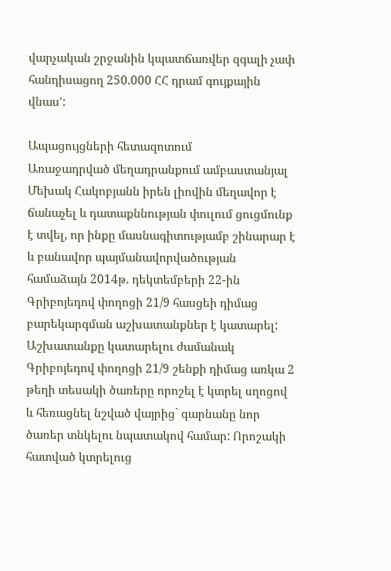վարչական շրջանին կպատճառվեր զգալի չափ հանդիսացող 250.000 ՀՀ դրամ գույքային վնաս՚:

Ապացույցների հետազոտում
Առաջադրված մեղադրանքում ամբաստանյալ Մեխակ Հակոբյանն իրեն լիովին մեղավոր է ճանաչել և դատաքննության փուլում ցուցմունք է տվել, որ ինքը մասնագիտությամբ շինարար է և բանավոր պայմանավորվածության համաձայն 2014թ. դեկտեմբերի 22-ին Գրիբոյեդով փողոցի 21/9 հասցեի դիմաց բարեկարգման աշխատանքներ է կատարել: Աշխատանքը կատարելու ժամանակ Գրիբոյեդով փողոցի 21/9 շենքի դիմաց առկա 2 թեղի տեսակի ծառերը որոշել է կտրել սղոցով և հեռացնել նշված վայրից` գարնանը նոր ծառեր տնկելու նպատակով համար: Որոշակի հատված կտրելուց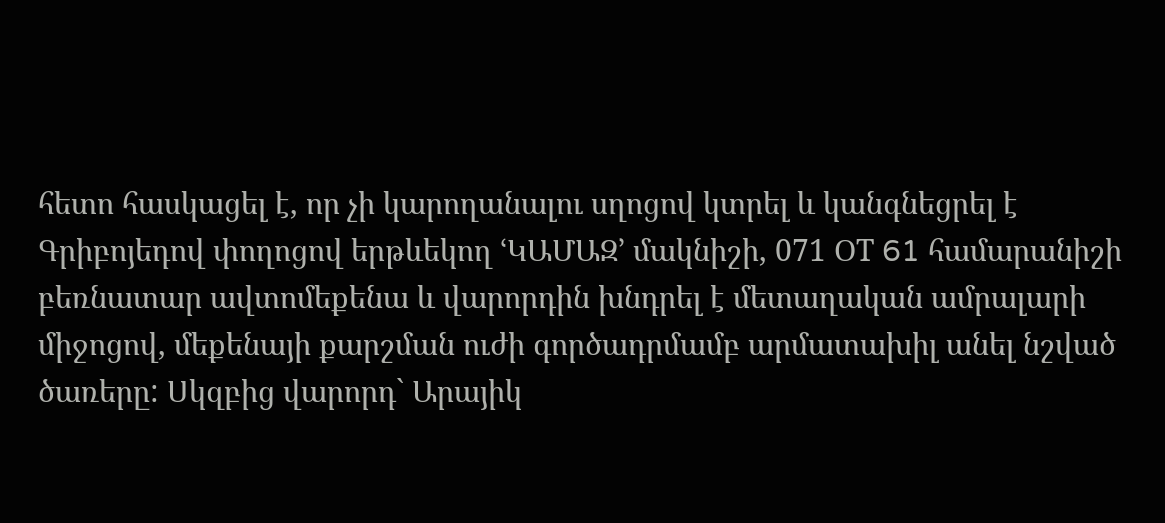հետո հասկացել է, որ չի կարողանալու սղոցով կտրել և կանգնեցրել է Գրիբոյեդով փողոցով երթևեկող ՙԿԱՄԱԶ՚ մակնիշի, 071 ՕT 61 համարանիշի բեռնատար ավտոմեքենա և վարորդին խնդրել է մետաղական ամրալարի միջոցով, մեքենայի քարշման ուժի գործադրմամբ արմատախիլ անել նշված ծառերը: Սկզբից վարորդ` Արայիկ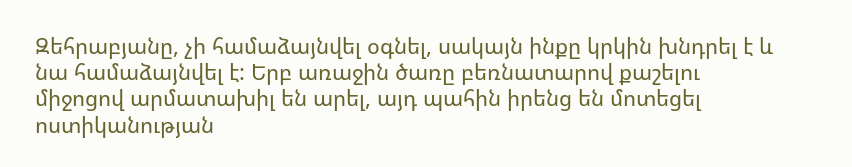Զեհրաբյանը, չի համաձայնվել օգնել, սակայն ինքը կրկին խնդրել է և նա համաձայնվել է: Երբ առաջին ծառը բեռնատարով քաշելու միջոցով արմատախիլ են արել, այդ պահին իրենց են մոտեցել ոստիկանության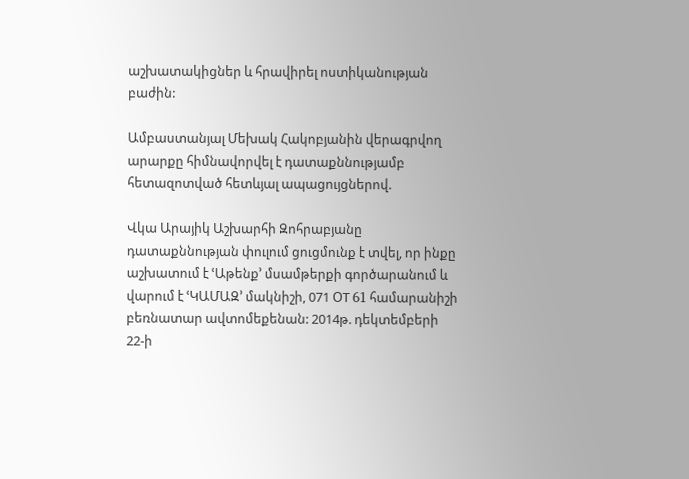աշխատակիցներ և հրավիրել ոստիկանության բաժին:

Ամբաստանյալ Մեխակ Հակոբյանին վերագրվող արարքը հիմնավորվել է դատաքննությամբ հետազոտված հետևյալ ապացույցներով.

Վկա Արայիկ Աշխարհի Զոհրաբյանը դատաքննության փուլում ցուցմունք է տվել, որ ինքը աշխատում է ՙԱթենք՚ մսամթերքի գործարանում և վարում է ՙԿԱՄԱԶ՚ մակնիշի, 071 ՕT 61 համարանիշի բեռնատար ավտոմեքենան: 2014թ. դեկտեմբերի 22-ի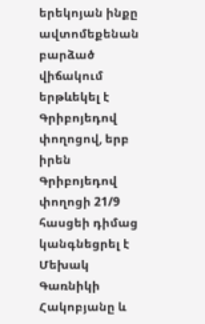երեկոյան ինքը ավտոմեքենան բարձած վիճակում երթևեկել է Գրիբոյեդով փողոցով, երբ իրեն Գրիբոյեդով փողոցի 21/9 հասցեի դիմաց կանգնեցրել է Մեխակ Գառնիկի Հակոբյանը և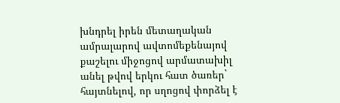խնդրել իրեն մետաղական ամրալարով ավտոմեքենայով քաշելու միջոցով արմատախիլ անել թվով երկու հատ ծառեր` հայտնելով, որ սղոցով փորձել է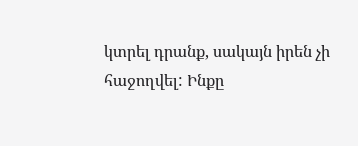կտրել դրանք, սակայն իրեն չի հաջողվել: Ինքը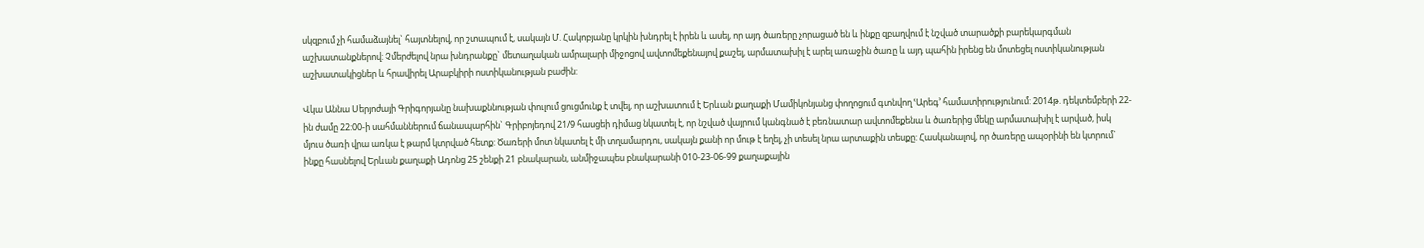սկզբում չի համաձայնել` հայտնելով, որ շտապում է, սակայն Մ. Հակոբյանը կրկին խնդրել է իրեն և ասել, որ այդ ծառերը չորացած են և ինքը զբաղվում է նշված տարածքի բարեկարգման աշխատանքներով: Չմերժելով նրա խնդրանքը` մետաղական ամրալարի միջոցով ավտոմեքենայով քաշել, արմատախիլ է արել առաջին ծառը և այդ պահին իրենց են մոտեցել ոստիկանության աշխատակիցներ և հրավիրել Արաբկիրի ոստիկանության բաժին:

Վկա Աննա Սերյոժայի Գրիգորյանը նախաքննության փուլում ցուցմունք է տվել, որ աշխատում է Երևան քաղաքի Մամիկոնյանց փողոցում գտնվող ՙԱրեգ՚ համատիրությունում: 2014թ. դեկտեմբերի 22-ին ժամը 22:00-ի սահմաններում ճանապարհին` Գրիբոյեդով 21/9 հասցեի դիմաց նկատել է, որ նշված վայրում կանգնած է բեռնատար ավտոմեքենա և ծառերից մեկը արմատախիլ է արված, իսկ մյուս ծառի վրա առկա է թարմ կտրված հետք: Ծառերի մոտ նկատել է մի տղամարդու, սակայն քանի որ մութ է եղել, չի տեսել նրա արտաքին տեսքը: Հասկանալով, որ ծառերը ապօրինի են կտրում` ինքը հասնելով Երևան քաղաքի Ադոնց 25 շենքի 21 բնակարան, անմիջապես բնակարանի 010-23-06-99 քաղաքային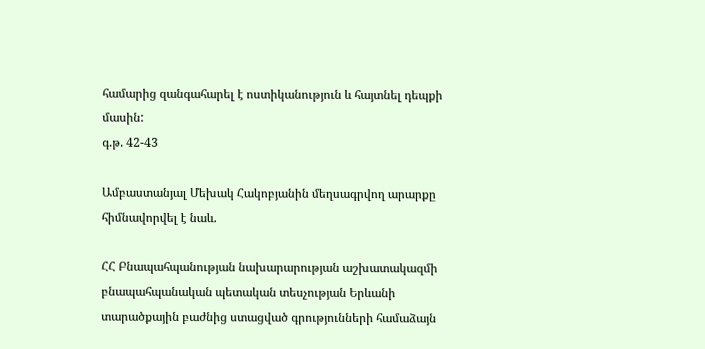համարից զանգահարել է ոստիկանություն և հայտնել դեպքի մասին:
գ.թ. 42-43

Ամբաստանյալ Մեխակ Հակոբյանին մեղսագրվող արարքը հիմնավորվել է նաև.

ՀՀ Բնապահպանության նախարարության աշխատակազմի բնապահպանական պետական տեսչության Երևանի տարածքային բաժնից ստացված գրությունների համաձայն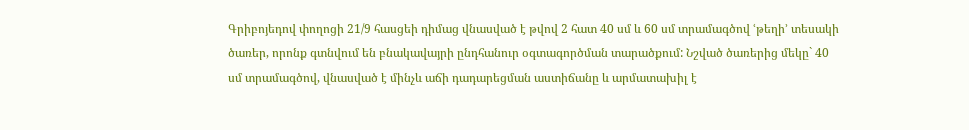Գրիբոյեդով փողոցի 21/9 հասցեի դիմաց վնասված է թվով 2 հատ 40 սմ և 60 սմ տրամագծով ՙթեղի՚ տեսակի ծառեր, որոնք գտնվում են բնակավայրի ընդհանուր օգտագործման տարածքում: Նշված ծառերից մեկը` 40 սմ տրամագծով, վնասված է մինչև աճի դադարեցման աստիճանը և արմատախիլ է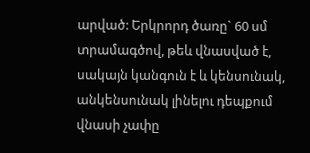արված: Երկրորդ ծառը` 60 սմ տրամագծով, թեև վնասված է, սակայն կանգուն է և կենսունակ, անկենսունակ լինելու դեպքում վնասի չափը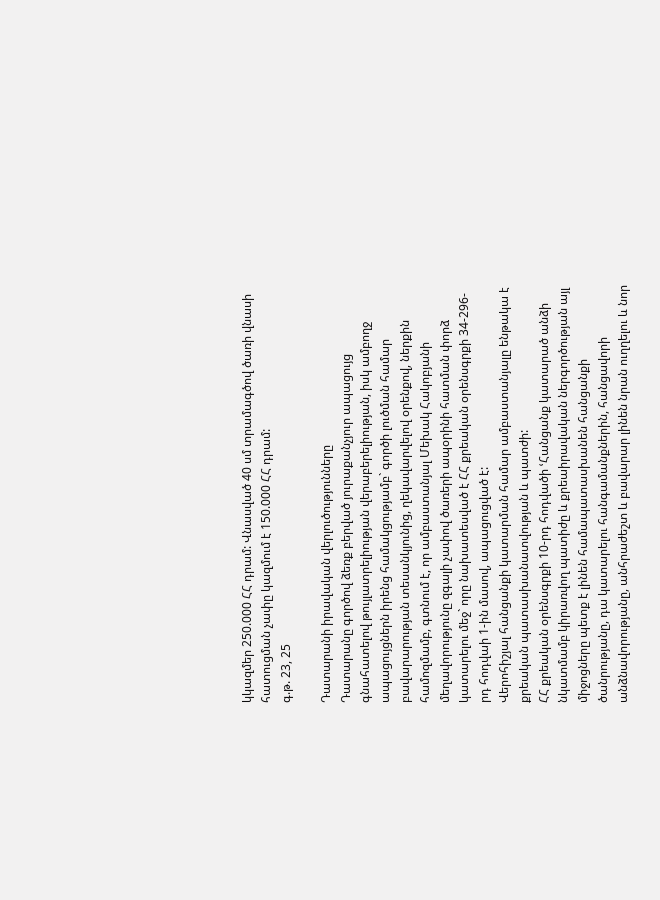կկազմեր 250.000 ՀՀ դրամ: Վնասված 40 սմ տրամագծով ծառի վնասի հատուցման չափը կազմում է 150.000 ՀՀ դրամ:
գ.թ. 23, 25

Դատարանի իրավական վերլուծությունները
Դատարանը գործով ձեռք բերված յուրաքանչյուր ապացույց գնահատելով թույլատրելիության վերաբերելիության, իսկ ամբողջ ապացույցներն իրենց համակցությամբ` գործի լուծման համար բավարարության տեսանկյունից, ղեկավարվելով օրենքով, ներքին համոզմամբ, գտնում է, որ ամբաստանյալ Մեխակ Հակոբյանի մեղավորությունը զգալի չափով ծառերի ապօրինի հատման փորձ կատարելու մեջ` որը նախատեսված է ՀՀ քրեական օրենսգրքի 34-296-րդ հոդվաի 1-ին մասով, ապացուցված է:
Վերոհիշյալ հանցանքի կատարման համար ամբաստանյալը ենթակա է քրեական պատասխանատվության և պատժի:
ՀՀ քրեական օրենսգրքի 10-րդ հոդվածի ՙՀանցանք կատարած անձի նկատմամբ կիրառվող պատիժը և քրեաիրավական ներգործության այլ միջոցները պետք է լինեն համապատասխանեն հանցանքի ծանրությանը, դա կատարելու հանգամանքներին, հանցավորի անձնավորությանը, անհրաժեշտ և բավարար լինեն նրան ուղղելու և նոր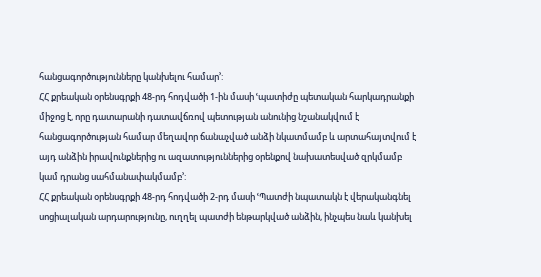հանցագործությունները կանխելու համար՚:
ՀՀ քրեական օրենսգրքի 48-րդ հոդվածի 1-ին մասի ՙպատիժը պետական հարկադրանքի միջոց է, որը դատարանի դատավճռով պետության անունից նշանակվում է հանցագործության համար մեղավոր ճանաչված անձի նկատմամբ և արտահայտվում է այդ անձին իրավունքներից ու ազատություններից օրենքով նախատեսված զրկմամբ կամ դրանց սահմանափակմամբ՚:
ՀՀ քրեական օրենսգրքի 48-րդ հոդվածի 2-րդ մասի ՙՊատժի նպատակն է վերականգնել սոցիալական արդարությունը, ուղղել պատժի ենթարկված անձին, ինչպես նաև կանխել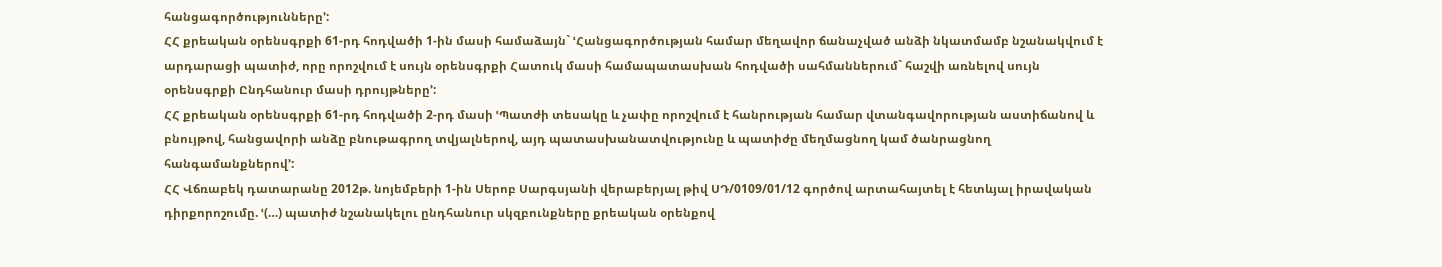հանցագործությունները՚:
ՀՀ քրեական օրենսգրքի 61-րդ հոդվածի 1-ին մասի համաձայն` ՙՀանցագործության համար մեղավոր ճանաչված անձի նկատմամբ նշանակվում է արդարացի պատիժ, որը որոշվում է սույն օրենսգրքի Հատուկ մասի համապատասխան հոդվածի սահմաններում` հաշվի առնելով սույն օրենսգրքի Ընդհանուր մասի դրույթները՚:
ՀՀ քրեական օրենսգրքի 61-րդ հոդվածի 2-րդ մասի ՙՊատժի տեսակը և չափը որոշվում է հանրության համար վտանգավորության աստիճանով և բնույթով, հանցավորի անձը բնութագրող տվյալներով, այդ պատասխանատվությունը և պատիժը մեղմացնող կամ ծանրացնող հանգամանքներով՚:
ՀՀ Վճռաբեկ դատարանը 2012թ. նոյեմբերի 1-ին Սերոբ Սարգսյանի վերաբերյալ թիվ ՍԴ/0109/01/12 գործով արտահայտել է հետևյալ իրավական դիրքորոշումը. ՙ(…) պատիժ նշանակելու ընդհանուր սկզբունքները քրեական օրենքով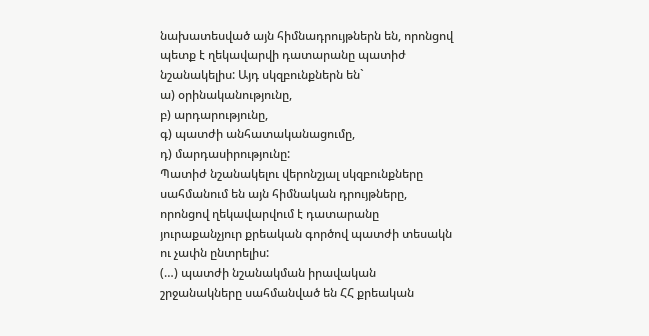նախատեսված այն հիմնադրույթներն են, որոնցով պետք է ղեկավարվի դատարանը պատիժ նշանակելիս: Այդ սկզբունքներն են`
ա) օրինականությունը,
բ) արդարությունը,
գ) պատժի անհատականացումը,
դ) մարդասիրությունը:
Պատիժ նշանակելու վերոնշյալ սկզբունքները սահմանում են այն հիմնական դրույթները, որոնցով ղեկավարվում է դատարանը յուրաքանչյուր քրեական գործով պատժի տեսակն ու չափն ընտրելիս:
(…) պատժի նշանակման իրավական շրջանակները սահմանված են ՀՀ քրեական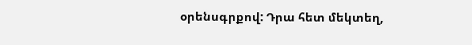օրենսգրքով: Դրա հետ մեկտեղ,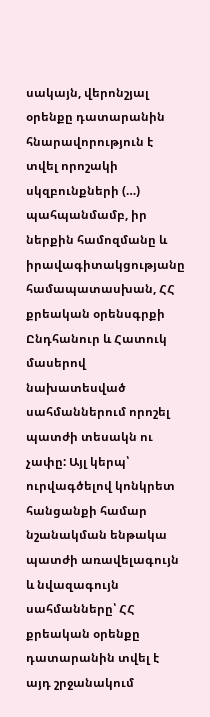սակայն, վերոնշյալ օրենքը դատարանին հնարավորություն է տվել որոշակի սկզբունքների (…) պահպանմամբ, իր ներքին համոզմանը և իրավագիտակցությանը համապատասխան, ՀՀ քրեական օրենսգրքի Ընդհանուր և Հատուկ մասերով նախատեսված սահմաններում որոշել պատժի տեսակն ու չափը: Այլ կերպ՝ ուրվագծելով կոնկրետ հանցանքի համար նշանակման ենթակա պատժի առավելագույն և նվազագույն սահմանները՝ ՀՀ քրեական օրենքը դատարանին տվել է այդ շրջանակում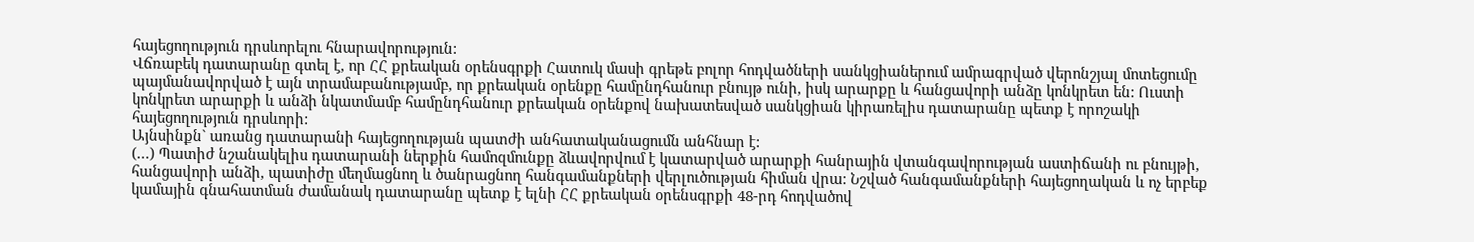հայեցողություն դրսևորելու հնարավորություն:
Վճռաբեկ դատարանը գտել է, որ ՀՀ քրեական օրենսգրքի Հատուկ մասի գրեթե բոլոր հոդվածների սանկցիաներում ամրագրված վերոնշյալ մոտեցումը պայմանավորված է այն տրամաբանությամբ, որ քրեական օրենքը համընդհանուր բնույթ ունի, իսկ արարքը և հանցավորի անձը կոնկրետ են: Ուստի կոնկրետ արարքի և անձի նկատմամբ համընդհանուր քրեական օրենքով նախատեսված սանկցիան կիրառելիս դատարանը պետք է որոշակի հայեցողություն դրսևորի:
Այնսինքն` առանց դատարանի հայեցողության պատժի անհատականացումն անհնար է:
(…) Պատիժ նշանակելիս դատարանի ներքին համոզմունքը ձևավորվում է կատարված արարքի հանրային վտանգավորության աստիճանի ու բնույթի, հանցավորի անձի, պատիժը մեղմացնող և ծանրացնող հանգամանքների վերլուծության հիման վրա: Նշված հանգամանքների հայեցողական և ոչ երբեք կամային գնահատման ժամանակ դատարանը պետք է ելնի ՀՀ քրեական օրենսգրքի 48-րդ հոդվածով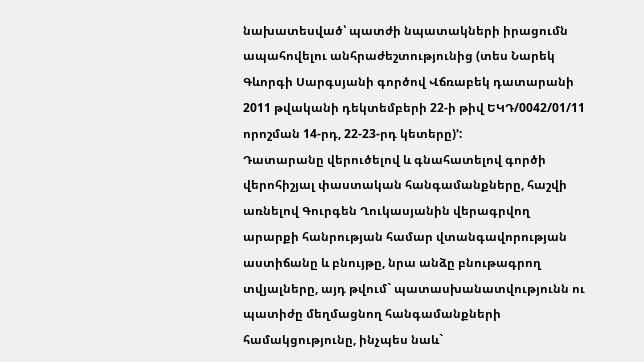նախատեսված՝ պատժի նպատակների իրացումն ապահովելու անհրաժեշտությունից (տես Նարեկ Գևորգի Սարգսյանի գործով Վճռաբեկ դատարանի 2011 թվականի դեկտեմբերի 22-ի թիվ ԵԿԴ/0042/01/11 որոշման 14-րդ, 22-23-րդ կետերը)՚:
Դատարանը վերուծելով և գնահատելով գործի վերոհիշյալ փաստական հանգամանքները, հաշվի առնելով Գուրգեն Ղուկասյանին վերագրվող արարքի հանրության համար վտանգավորության աստիճանը և բնույթը, նրա անձը բնութագրող տվյալները, այդ թվում` պատասխանատվությունն ու պատիժը մեղմացնող հանգամանքների համակցությունը, ինչպես նաև`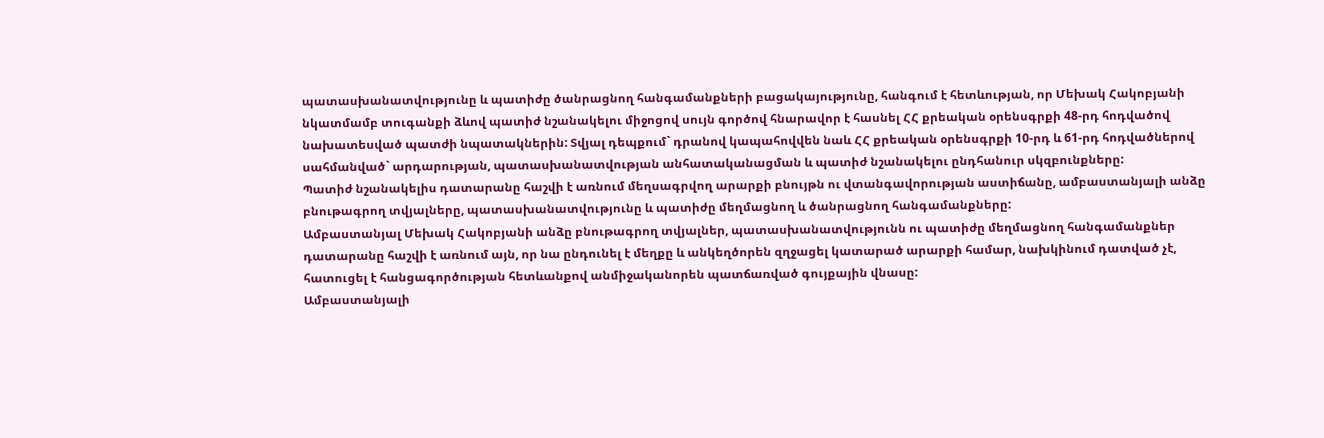պատասխանատվությունը և պատիժը ծանրացնող հանգամանքների բացակայությունը, հանգում է հետևության, որ Մեխակ Հակոբյանի նկատմամբ տուգանքի ձևով պատիժ նշանակելու միջոցով սույն գործով հնարավոր է հասնել ՀՀ քրեական օրենսգրքի 48-րդ հոդվածով նախատեսված պատժի նպատակներին: Տվյալ դեպքում` դրանով կապահովվեն նաև ՀՀ քրեական օրենսգրքի 10-րդ և 61-րդ հոդվածներով սահմանված` արդարության, պատասխանատվության անհատականացման և պատիժ նշանակելու ընդհանուր սկզբունքները:
Պատիժ նշանակելիս դատարանը հաշվի է առնում մեղսագրվող արարքի բնույթն ու վտանգավորության աստիճանը, ամբաստանյալի անձը բնութագրող տվյալները, պատասխանատվությունը և պատիժը մեղմացնող և ծանրացնող հանգամանքները:
Ամբաստանյալ Մեխակ Հակոբյանի անձը բնութագրող տվյալներ, պատասխանատվությունն ու պատիժը մեղմացնող հանգամանքներ դատարանը հաշվի է առնում այն, որ նա ընդունել է մեղքը և անկեղծորեն զղջացել կատարած արարքի համար, նախկինում դատված չէ, հատուցել է հանցագործության հետևանքով անմիջականորեն պատճառված գույքային վնասը:
Ամբաստանյալի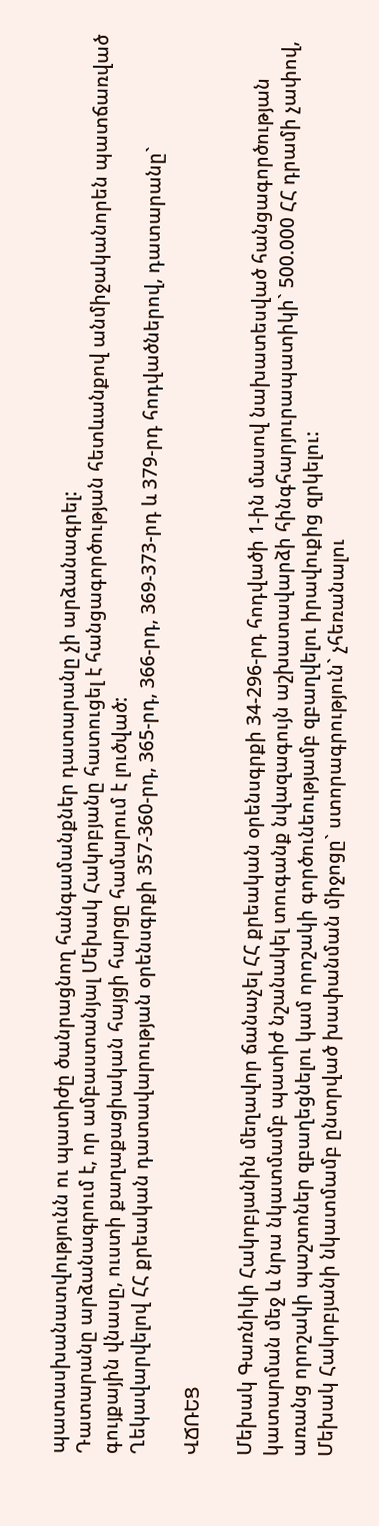պատասխանատվությունն ու պատիժը ծանրացնող հանգամանքներ դատարանը չի արձանագրել:
Դատարանը արձանագրում է, որ ամբաստանյալ Մեխակ Հակոբյանը հատուցել է հանցագործության հետևանքով անմիջականորեն պատճառված գույքային վնասը, ուստի քաղաքացիական հայցի հարցը համարում է լուծված:
Ղեկավարվելով ՀՀ քրեական դատավարության օրենսգրքի 357-360-րդ, 365-րդ, 366-րդ, 369-373-րդ և 379-րդ հոդվածներով, դատարանը`

ՎՃՌԵՑ

Մեխակ Գառնիկի Հակոբյանին մեղավոր ճանաչել ՀՀ քրեական օրենսգրքի 34-296-րդ հոդվածի 1-ին մասով նախատեսված հանցագործության կատարման մեջ և նրա նկատմամբ պատիժ նշանակել տուգանք նվազագույն աշխատավարձի հինգհարյուրապատիկի` 500.000 ՀՀ դրամի չափով, առանց որոշակի պաշտոներ զբաղեցնելու կամ որոշակի գործունեությամբ զբաղվելու իրավուքից զրկելու:
Մեխակ Հակոբյանի նկատմամբ ընտրված խափանման միջոցը` ստորագրություն` չհեռանալու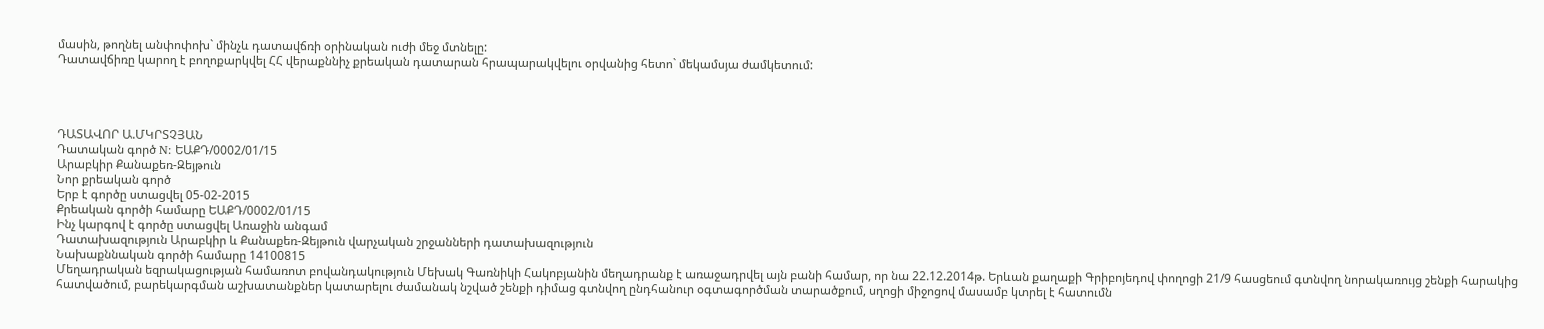մասին, թողնել անփոփոխ` մինչև դատավճռի օրինական ուժի մեջ մտնելը:
Դատավճիռը կարող է բողոքարկվել ՀՀ վերաքննիչ քրեական դատարան հրապարակվելու օրվանից հետո` մեկամսյա ժամկետում:




ԴԱՏԱՎՈՐ Ա.ՄԿՐՏՉՅԱՆ
Դատական գործ N: ԵԱՔԴ/0002/01/15
Արաբկիր Քանաքեռ-Զեյթուն
Նոր քրեական գործ
Երբ է գործը ստացվել 05-02-2015
Քրեական գործի համարը ԵԱՔԴ/0002/01/15
Ինչ կարգով է գործը ստացվել Առաջին անգամ
Դատախազություն Արաբկիր և Քանաքեռ-Զեյթուն վարչական շրջանների դատախազություն
Նախաքննական գործի համարը 14100815
Մեղադրական եզրակացության համառոտ բովանդակություն Մեխակ Գառնիկի Հակոբյանին մեղադրանք է առաջադրվել այն բանի համար, որ նա 22.12.2014թ. Երևան քաղաքի Գրիբոյեդով փողոցի 21/9 հասցեում գտնվող նորակառույց շենքի հարակից հատվածում, բարեկարգման աշխատանքներ կատարելու ժամանակ նշված շենքի դիմաց գտնվող ընդհանուր օգտագործման տարածքում, սղոցի միջոցով մասամբ կտրել է հատումն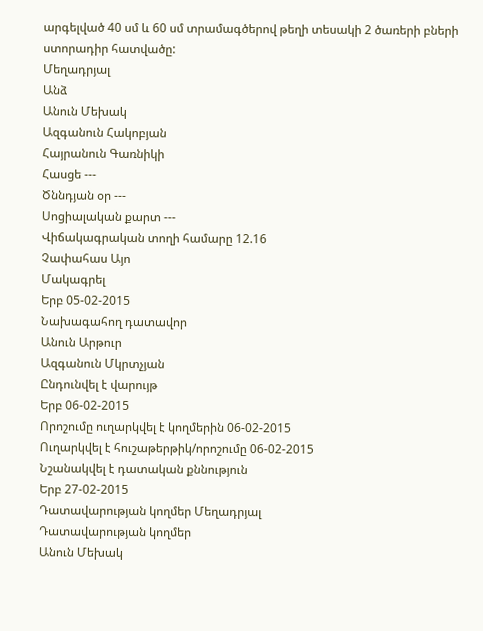արգելված 40 սմ և 60 սմ տրամագծերով թեղի տեսակի 2 ծառերի բների ստորադիր հատվածը:
Մեղադրյալ
Անձ
Անուն Մեխակ
Ազգանուն Հակոբյան
Հայրանուն Գառնիկի
Հասցե ---
Ծննդյան օր ---
Սոցիալական քարտ ---
Վիճակագրական տողի համարը 12.16
Չափահաս Այո
Մակագրել
Երբ 05-02-2015
Նախագահող դատավոր
Անուն Արթուր
Ազգանուն Մկրտչյան
Ընդունվել է վարույթ
Երբ 06-02-2015
Որոշումը ուղարկվել է կողմերին 06-02-2015
Ուղարկվել է հուշաթերթիկ/որոշումը 06-02-2015
Նշանակվել է դատական քննություն
Երբ 27-02-2015
Դատավարության կողմեր Մեղադրյալ
Դատավարության կողմեր
Անուն Մեխակ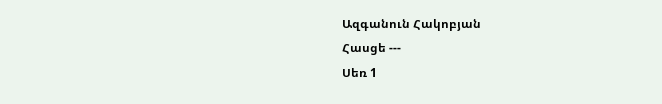Ազգանուն Հակոբյան
Հասցե ---
Սեռ 1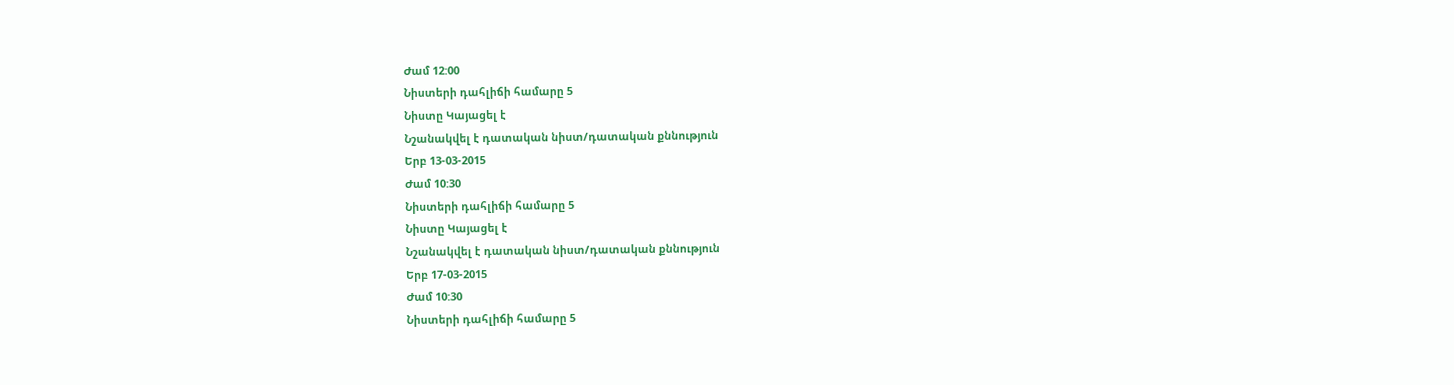Ժամ 12:00
Նիստերի դահլիճի համարը 5
Նիստը Կայացել է
Նշանակվել է դատական նիստ/դատական քննություն
Երբ 13-03-2015
Ժամ 10:30
Նիստերի դահլիճի համարը 5
Նիստը Կայացել է
Նշանակվել է դատական նիստ/դատական քննություն
Երբ 17-03-2015
Ժամ 10:30
Նիստերի դահլիճի համարը 5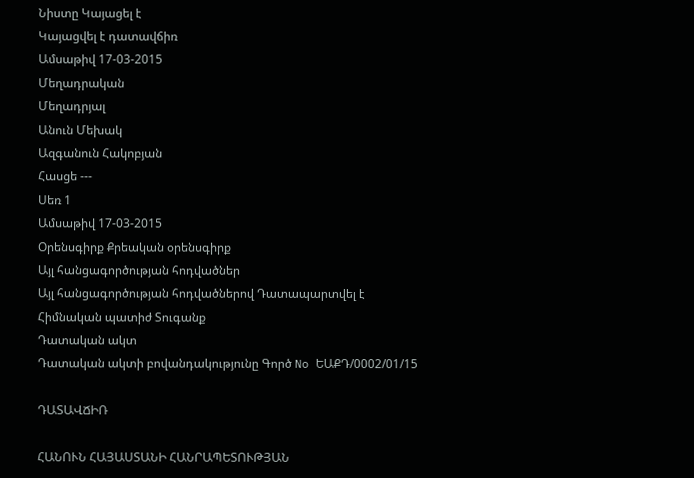Նիստը Կայացել է
Կայացվել է դատավճիռ
Ամսաթիվ 17-03-2015
Մեղադրական
Մեղադրյալ
Անուն Մեխակ
Ազգանուն Հակոբյան
Հասցե ---
Սեռ 1
Ամսաթիվ 17-03-2015
Օրենսգիրք Քրեական օրենսգիրք
Այլ հանցագործության հոդվածներ
Այլ հանցագործության հոդվածներով Դատապարտվել է
Հիմնական պատիժ Տուգանք
Դատական ակտ
Դատական ակտի բովանդակությունը Գործ No ԵԱՔԴ/0002/01/15

ԴԱՏԱՎՃԻՌ

ՀԱՆՈՒՆ ՀԱՅԱՍՏԱՆԻ ՀԱՆՐԱՊԵՏՈՒԹՅԱՆ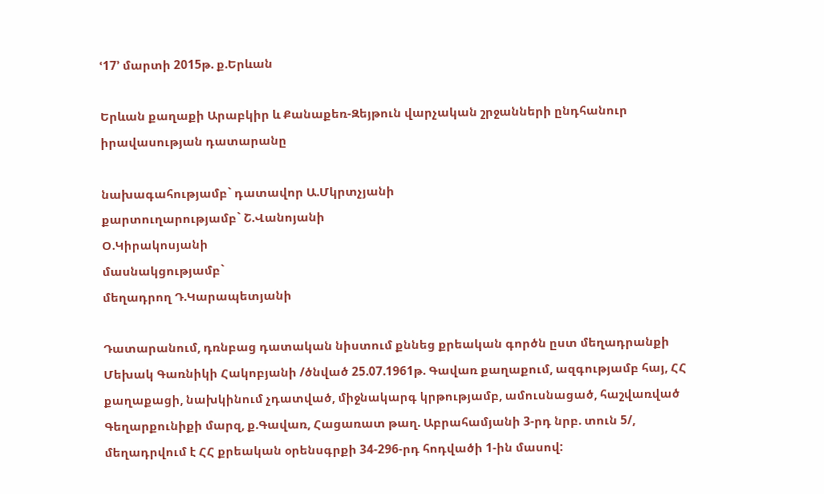ՙ17՚ մարտի 2015թ. ք.Երևան

Երևան քաղաքի Արաբկիր և Քանաքեռ-Զեյթուն վարչական շրջանների ընդհանուր իրավասության դատարանը

նախագահությամբ` դատավոր Ա.Մկրտչյանի
քարտուղարությամբ` Շ.Վանոյանի
Օ.Կիրակոսյանի
մասնակցությամբ`
մեղադրող Դ.Կարապետյանի

Դատարանում, դռնբաց դատական նիստում քննեց քրեական գործն ըստ մեղադրանքի Մեխակ Գառնիկի Հակոբյանի /ծնված 25.07.1961թ. Գավառ քաղաքում, ազգությամբ հայ, ՀՀ քաղաքացի, նախկինում չդատված, միջնակարգ կրթությամբ, ամուսնացած, հաշվառված Գեղարքունիքի մարզ, ք.Գավառ, Հացառատ թաղ. Աբրահամյանի 3-րդ նրբ. տուն 5/, մեղադրվում է ՀՀ քրեական օրենսգրքի 34-296-րդ հոդվածի 1-ին մասով: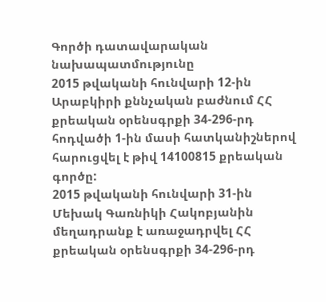Գործի դատավարական նախապատմությունը
2015 թվականի հունվարի 12-ին Արաբկիրի քննչական բաժնում ՀՀ քրեական օրենսգրքի 34-296-րդ հոդվածի 1-ին մասի հատկանիշներով հարուցվել է թիվ 14100815 քրեական գործը:
2015 թվականի հունվարի 31-ին Մեխակ Գառնիկի Հակոբյանին մեղադրանք է առաջադրվել ՀՀ քրեական օրենսգրքի 34-296-րդ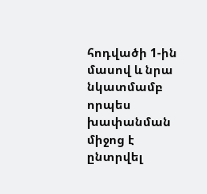հոդվածի 1-ին մասով և նրա նկատմամբ որպես խափանման միջոց է ընտրվել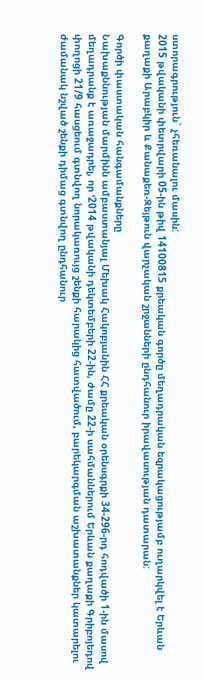ստորագրություն` չհեռանալու մասին:
2015 թվականի փետրվարի 05-ին թիվ 14100815 քրեական գործը մեղադրական եզրակացությամբ ուղարկվել է Երևան քաղաքի Արաբկիր և Քանաքեռ-Զեյթուն վարչական շրջանների ընդհանուր իրավասության դատարան:

Գործի փաստական հանգամանքները
Նախաքննության մարմինն ամբաստանյալ Մեխակ Հակոբյանին ՀՀ քրեական օրենսգրքի 34-296-րդ հոդվածի 1-ին մասով մեղադրանք է առաջադրել, որ ՙ2014 թվականի դեկտեմբերի 22-ին, ժամը 22-ի սահմաններում Երևան քաղաքի Գրիբոյեդով փողոցի 21/9 հասցեում գտնվող նորակառույց շենքի հարակից հատվածում, բարեկարգման աշխատանքներ կատարելու ժամանակ նշված շենքի դիմաց գտնվող ընդհանուր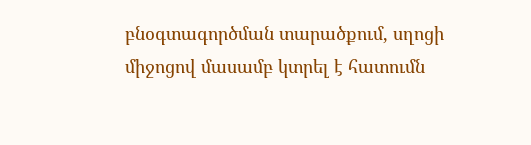բնօգտագործման տարածքում, սղոցի միջոցով մասամբ կտրել է հատումն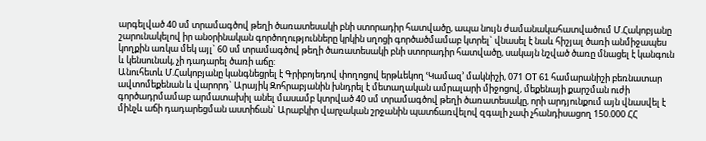արգելված 40 սմ տրամագծով թեղի ծառատեսակի բնի ստորադիր հատվածը, ապա նույն ժամանակահատվածում Մ.Հակոբյանը շարունակելով իր անօրինական գործողությունները կրկին սղոցի գործածմամաբ կտրել` վնասել է նաև հիշյալ ծառի անմիջապես կողքին առկա մեկ այլ` 60 սմ տրամագծով թեղի ծառատեսակի բնի ստորադիր հատվածը, սակայն նշված ծառը մնացել է կանգուն և կենսունակ, չի դադարել ծառի աճը:
Անուհետև Մ.Հակոբյանը կանգնեցրել է Գրիբոյեդով փողոցով երթևեկող ՙԿամազ՚ մակնիշի, 071 ՕT 61 համարանիշի բեռնատար ավտոմեքենան և վարորդ` Արայիկ Զոհրաբյանին խնդրել է մետաղական ամրալարի միջոցով, մեքենայի քարշման ուժի գործադրմամաբ արմատախիլ անել մասամբ կտրված 40 սմ տրամագծով թեղի ծառատեսակը, որի արդյունքում այն վնասվել է մինչև աճի դադարեցման աստիճան` Արաբկիր վարչական շրջանին պատճառվելով զգալի չափ չհանդիսացող 150.000 ՀՀ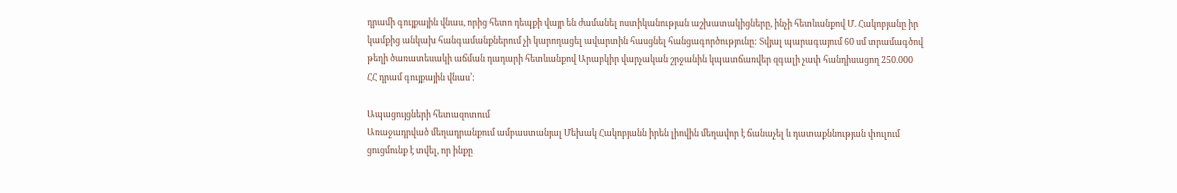դրամի գույքային վնաս, որից հետո դեպքի վայր են ժամանել ոստիկանության աշխատակիցները, ինչի հետևանքով Մ. Հակոբյանը իր կամքից անկախ հանգամանքներում չի կարողացել ավարտին հասցնել հանցագործությունը: Տվյալ պարագայում 60 սմ տրամագծով թեղի ծառատեսակի աճման դադարի հետևանքով Արաբկիր վարչական շրջանին կպատճառվեր զգալի չափ հանդիսացող 250.000 ՀՀ դրամ գույքային վնաս՚:

Ապացույցների հետազոտում
Առաջադրված մեղադրանքում ամբաստանյալ Մեխակ Հակոբյանն իրեն լիովին մեղավոր է ճանաչել և դատաքննության փուլում ցուցմունք է տվել, որ ինքը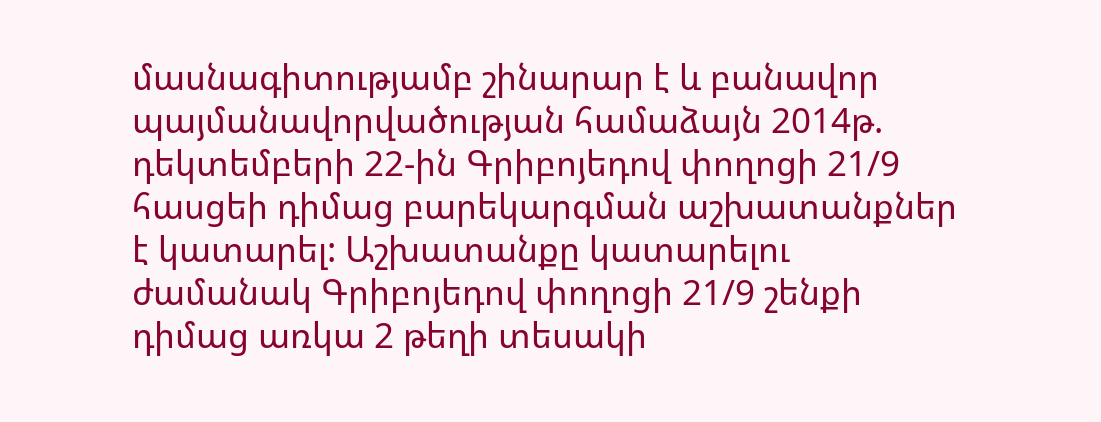մասնագիտությամբ շինարար է և բանավոր պայմանավորվածության համաձայն 2014թ. դեկտեմբերի 22-ին Գրիբոյեդով փողոցի 21/9 հասցեի դիմաց բարեկարգման աշխատանքներ է կատարել: Աշխատանքը կատարելու ժամանակ Գրիբոյեդով փողոցի 21/9 շենքի դիմաց առկա 2 թեղի տեսակի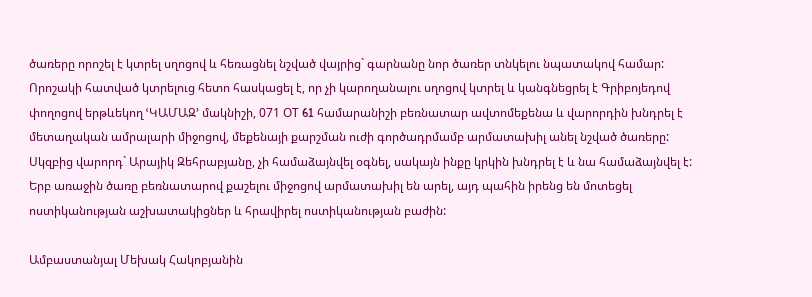ծառերը որոշել է կտրել սղոցով և հեռացնել նշված վայրից` գարնանը նոր ծառեր տնկելու նպատակով համար: Որոշակի հատված կտրելուց հետո հասկացել է, որ չի կարողանալու սղոցով կտրել և կանգնեցրել է Գրիբոյեդով փողոցով երթևեկող ՙԿԱՄԱԶ՚ մակնիշի, 071 ՕT 61 համարանիշի բեռնատար ավտոմեքենա և վարորդին խնդրել է մետաղական ամրալարի միջոցով, մեքենայի քարշման ուժի գործադրմամբ արմատախիլ անել նշված ծառերը: Սկզբից վարորդ` Արայիկ Զեհրաբյանը, չի համաձայնվել օգնել, սակայն ինքը կրկին խնդրել է և նա համաձայնվել է: Երբ առաջին ծառը բեռնատարով քաշելու միջոցով արմատախիլ են արել, այդ պահին իրենց են մոտեցել ոստիկանության աշխատակիցներ և հրավիրել ոստիկանության բաժին:

Ամբաստանյալ Մեխակ Հակոբյանին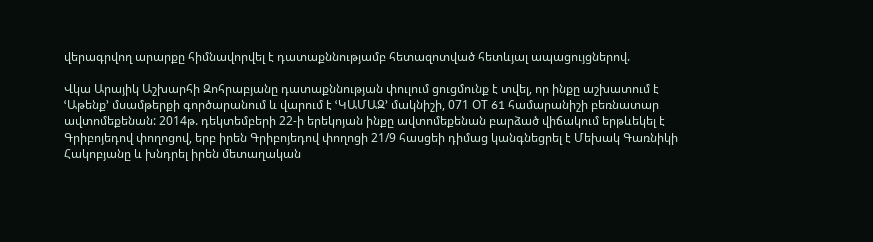վերագրվող արարքը հիմնավորվել է դատաքննությամբ հետազոտված հետևյալ ապացույցներով.

Վկա Արայիկ Աշխարհի Զոհրաբյանը դատաքննության փուլում ցուցմունք է տվել, որ ինքը աշխատում է ՙԱթենք՚ մսամթերքի գործարանում և վարում է ՙԿԱՄԱԶ՚ մակնիշի, 071 ՕT 61 համարանիշի բեռնատար ավտոմեքենան: 2014թ. դեկտեմբերի 22-ի երեկոյան ինքը ավտոմեքենան բարձած վիճակում երթևեկել է Գրիբոյեդով փողոցով, երբ իրեն Գրիբոյեդով փողոցի 21/9 հասցեի դիմաց կանգնեցրել է Մեխակ Գառնիկի Հակոբյանը և խնդրել իրեն մետաղական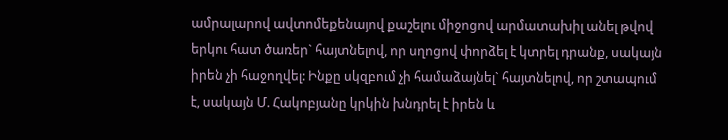ամրալարով ավտոմեքենայով քաշելու միջոցով արմատախիլ անել թվով երկու հատ ծառեր` հայտնելով, որ սղոցով փորձել է կտրել դրանք, սակայն իրեն չի հաջողվել: Ինքը սկզբում չի համաձայնել` հայտնելով, որ շտապում է, սակայն Մ. Հակոբյանը կրկին խնդրել է իրեն և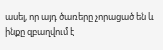ասել, որ այդ ծառերը չորացած են և ինքը զբաղվում է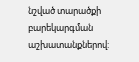նշված տարածքի բարեկարգման աշխատանքներով: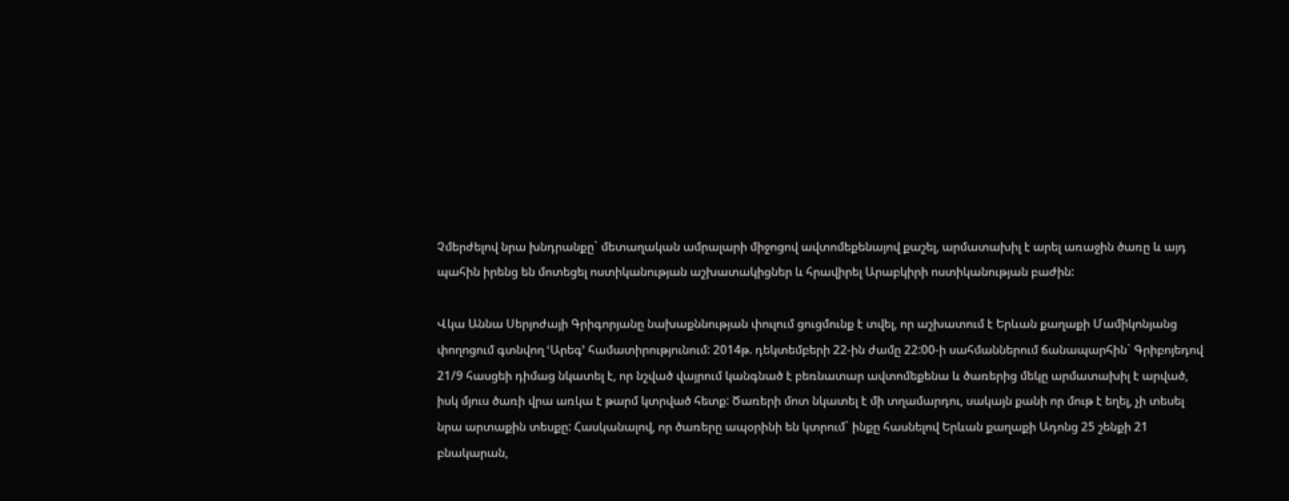Չմերժելով նրա խնդրանքը` մետաղական ամրալարի միջոցով ավտոմեքենայով քաշել, արմատախիլ է արել առաջին ծառը և այդ պահին իրենց են մոտեցել ոստիկանության աշխատակիցներ և հրավիրել Արաբկիրի ոստիկանության բաժին:

Վկա Աննա Սերյոժայի Գրիգորյանը նախաքննության փուլում ցուցմունք է տվել, որ աշխատում է Երևան քաղաքի Մամիկոնյանց փողոցում գտնվող ՙԱրեգ՚ համատիրությունում: 2014թ. դեկտեմբերի 22-ին ժամը 22:00-ի սահմաններում ճանապարհին` Գրիբոյեդով 21/9 հասցեի դիմաց նկատել է, որ նշված վայրում կանգնած է բեռնատար ավտոմեքենա և ծառերից մեկը արմատախիլ է արված, իսկ մյուս ծառի վրա առկա է թարմ կտրված հետք: Ծառերի մոտ նկատել է մի տղամարդու, սակայն քանի որ մութ է եղել, չի տեսել նրա արտաքին տեսքը: Հասկանալով, որ ծառերը ապօրինի են կտրում` ինքը հասնելով Երևան քաղաքի Ադոնց 25 շենքի 21 բնակարան,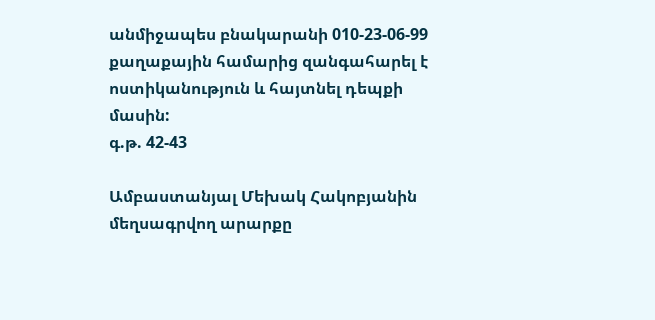անմիջապես բնակարանի 010-23-06-99 քաղաքային համարից զանգահարել է ոստիկանություն և հայտնել դեպքի մասին:
գ.թ. 42-43

Ամբաստանյալ Մեխակ Հակոբյանին մեղսագրվող արարքը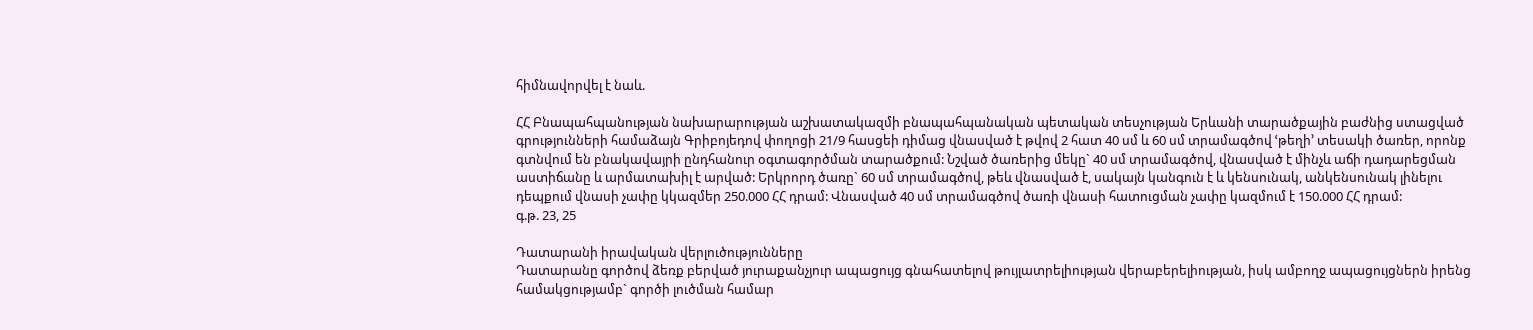հիմնավորվել է նաև.

ՀՀ Բնապահպանության նախարարության աշխատակազմի բնապահպանական պետական տեսչության Երևանի տարածքային բաժնից ստացված գրությունների համաձայն Գրիբոյեդով փողոցի 21/9 հասցեի դիմաց վնասված է թվով 2 հատ 40 սմ և 60 սմ տրամագծով ՙթեղի՚ տեսակի ծառեր, որոնք գտնվում են բնակավայրի ընդհանուր օգտագործման տարածքում: Նշված ծառերից մեկը` 40 սմ տրամագծով, վնասված է մինչև աճի դադարեցման աստիճանը և արմատախիլ է արված: Երկրորդ ծառը` 60 սմ տրամագծով, թեև վնասված է, սակայն կանգուն է և կենսունակ, անկենսունակ լինելու դեպքում վնասի չափը կկազմեր 250.000 ՀՀ դրամ: Վնասված 40 սմ տրամագծով ծառի վնասի հատուցման չափը կազմում է 150.000 ՀՀ դրամ:
գ.թ. 23, 25

Դատարանի իրավական վերլուծությունները
Դատարանը գործով ձեռք բերված յուրաքանչյուր ապացույց գնահատելով թույլատրելիության վերաբերելիության, իսկ ամբողջ ապացույցներն իրենց համակցությամբ` գործի լուծման համար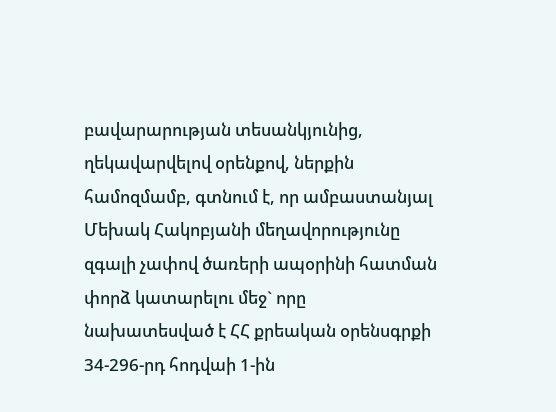բավարարության տեսանկյունից, ղեկավարվելով օրենքով, ներքին համոզմամբ, գտնում է, որ ամբաստանյալ Մեխակ Հակոբյանի մեղավորությունը զգալի չափով ծառերի ապօրինի հատման փորձ կատարելու մեջ` որը նախատեսված է ՀՀ քրեական օրենսգրքի 34-296-րդ հոդվաի 1-ին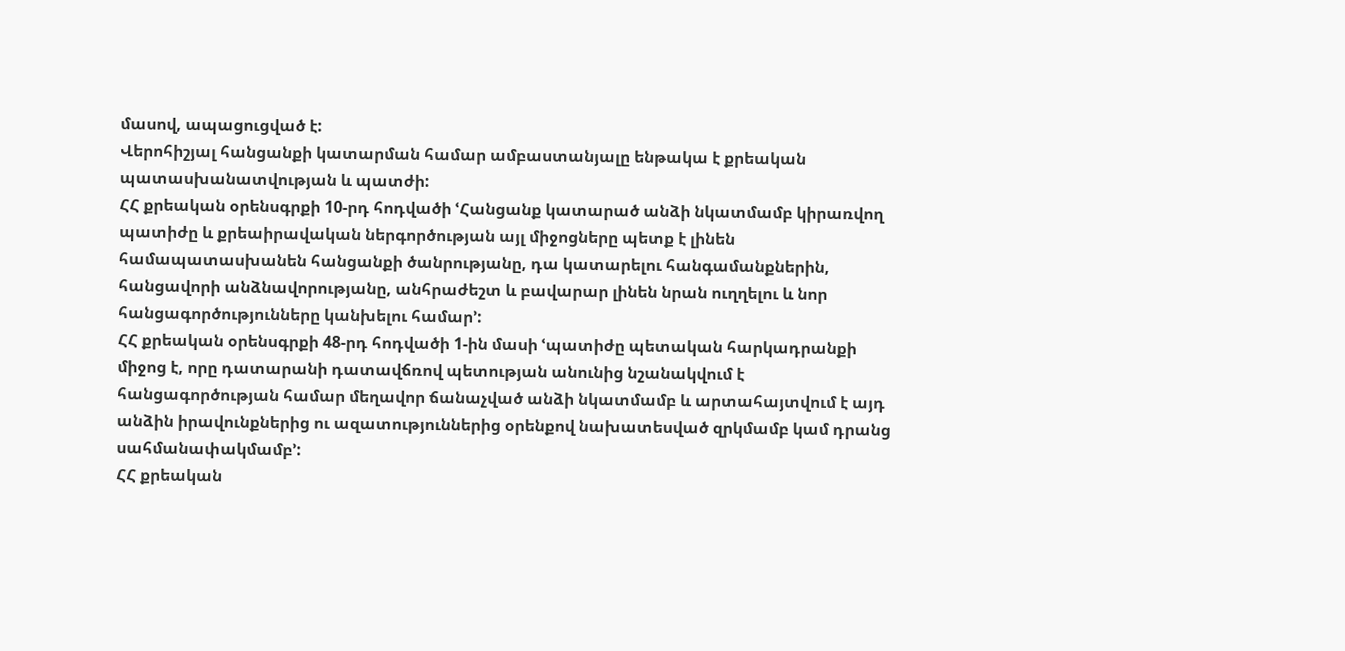մասով, ապացուցված է:
Վերոհիշյալ հանցանքի կատարման համար ամբաստանյալը ենթակա է քրեական պատասխանատվության և պատժի:
ՀՀ քրեական օրենսգրքի 10-րդ հոդվածի ՙՀանցանք կատարած անձի նկատմամբ կիրառվող պատիժը և քրեաիրավական ներգործության այլ միջոցները պետք է լինեն համապատասխանեն հանցանքի ծանրությանը, դա կատարելու հանգամանքներին, հանցավորի անձնավորությանը, անհրաժեշտ և բավարար լինեն նրան ուղղելու և նոր հանցագործությունները կանխելու համար՚:
ՀՀ քրեական օրենսգրքի 48-րդ հոդվածի 1-ին մասի ՙպատիժը պետական հարկադրանքի միջոց է, որը դատարանի դատավճռով պետության անունից նշանակվում է հանցագործության համար մեղավոր ճանաչված անձի նկատմամբ և արտահայտվում է այդ անձին իրավունքներից ու ազատություններից օրենքով նախատեսված զրկմամբ կամ դրանց սահմանափակմամբ՚:
ՀՀ քրեական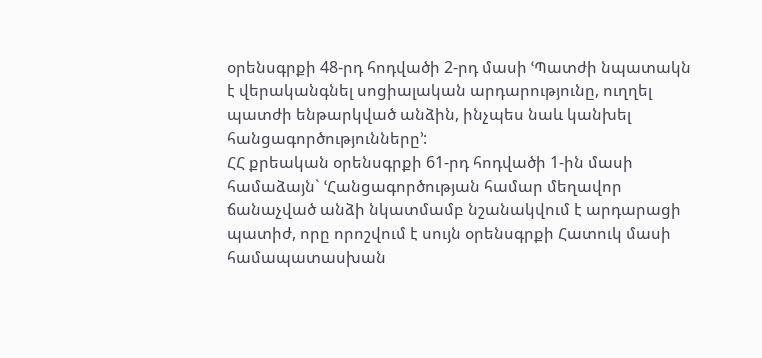օրենսգրքի 48-րդ հոդվածի 2-րդ մասի ՙՊատժի նպատակն է վերականգնել սոցիալական արդարությունը, ուղղել պատժի ենթարկված անձին, ինչպես նաև կանխել հանցագործությունները՚:
ՀՀ քրեական օրենսգրքի 61-րդ հոդվածի 1-ին մասի համաձայն` ՙՀանցագործության համար մեղավոր ճանաչված անձի նկատմամբ նշանակվում է արդարացի պատիժ, որը որոշվում է սույն օրենսգրքի Հատուկ մասի համապատասխան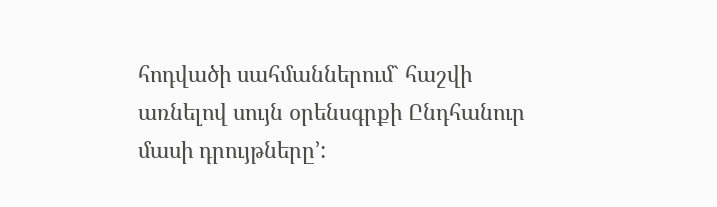հոդվածի սահմաններում` հաշվի առնելով սույն օրենսգրքի Ընդհանուր մասի դրույթները՚: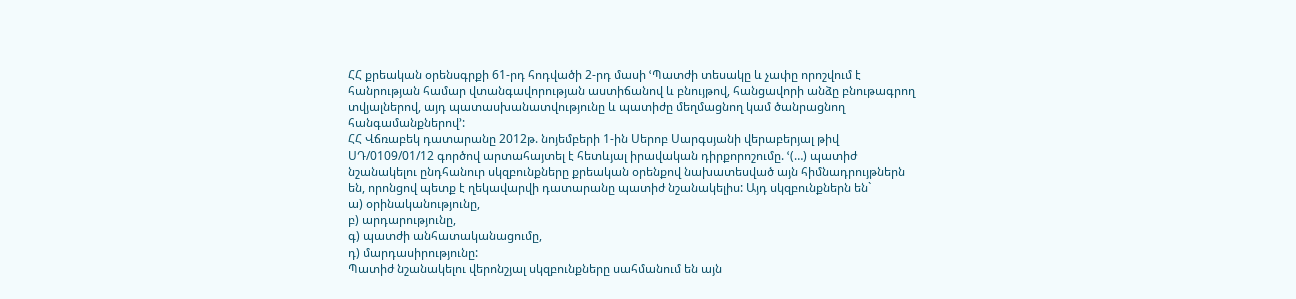ՀՀ քրեական օրենսգրքի 61-րդ հոդվածի 2-րդ մասի ՙՊատժի տեսակը և չափը որոշվում է հանրության համար վտանգավորության աստիճանով և բնույթով, հանցավորի անձը բնութագրող տվյալներով, այդ պատասխանատվությունը և պատիժը մեղմացնող կամ ծանրացնող հանգամանքներով՚:
ՀՀ Վճռաբեկ դատարանը 2012թ. նոյեմբերի 1-ին Սերոբ Սարգսյանի վերաբերյալ թիվ ՍԴ/0109/01/12 գործով արտահայտել է հետևյալ իրավական դիրքորոշումը. ՙ(…) պատիժ նշանակելու ընդհանուր սկզբունքները քրեական օրենքով նախատեսված այն հիմնադրույթներն են, որոնցով պետք է ղեկավարվի դատարանը պատիժ նշանակելիս: Այդ սկզբունքներն են`
ա) օրինականությունը,
բ) արդարությունը,
գ) պատժի անհատականացումը,
դ) մարդասիրությունը:
Պատիժ նշանակելու վերոնշյալ սկզբունքները սահմանում են այն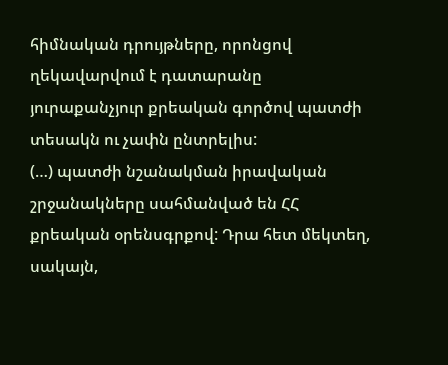հիմնական դրույթները, որոնցով ղեկավարվում է դատարանը յուրաքանչյուր քրեական գործով պատժի տեսակն ու չափն ընտրելիս:
(…) պատժի նշանակման իրավական շրջանակները սահմանված են ՀՀ քրեական օրենսգրքով: Դրա հետ մեկտեղ, սակայն,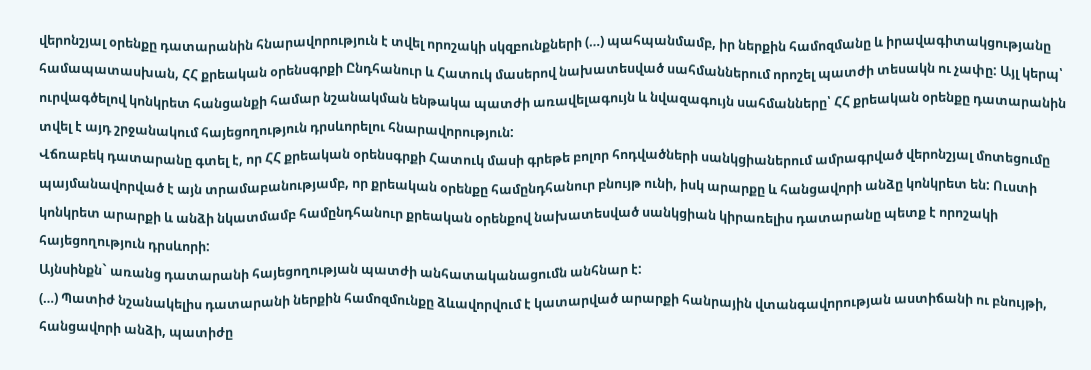վերոնշյալ օրենքը դատարանին հնարավորություն է տվել որոշակի սկզբունքների (…) պահպանմամբ, իր ներքին համոզմանը և իրավագիտակցությանը համապատասխան, ՀՀ քրեական օրենսգրքի Ընդհանուր և Հատուկ մասերով նախատեսված սահմաններում որոշել պատժի տեսակն ու չափը: Այլ կերպ՝ ուրվագծելով կոնկրետ հանցանքի համար նշանակման ենթակա պատժի առավելագույն և նվազագույն սահմանները՝ ՀՀ քրեական օրենքը դատարանին տվել է այդ շրջանակում հայեցողություն դրսևորելու հնարավորություն:
Վճռաբեկ դատարանը գտել է, որ ՀՀ քրեական օրենսգրքի Հատուկ մասի գրեթե բոլոր հոդվածների սանկցիաներում ամրագրված վերոնշյալ մոտեցումը պայմանավորված է այն տրամաբանությամբ, որ քրեական օրենքը համընդհանուր բնույթ ունի, իսկ արարքը և հանցավորի անձը կոնկրետ են: Ուստի կոնկրետ արարքի և անձի նկատմամբ համընդհանուր քրեական օրենքով նախատեսված սանկցիան կիրառելիս դատարանը պետք է որոշակի հայեցողություն դրսևորի:
Այնսինքն` առանց դատարանի հայեցողության պատժի անհատականացումն անհնար է:
(…) Պատիժ նշանակելիս դատարանի ներքին համոզմունքը ձևավորվում է կատարված արարքի հանրային վտանգավորության աստիճանի ու բնույթի, հանցավորի անձի, պատիժը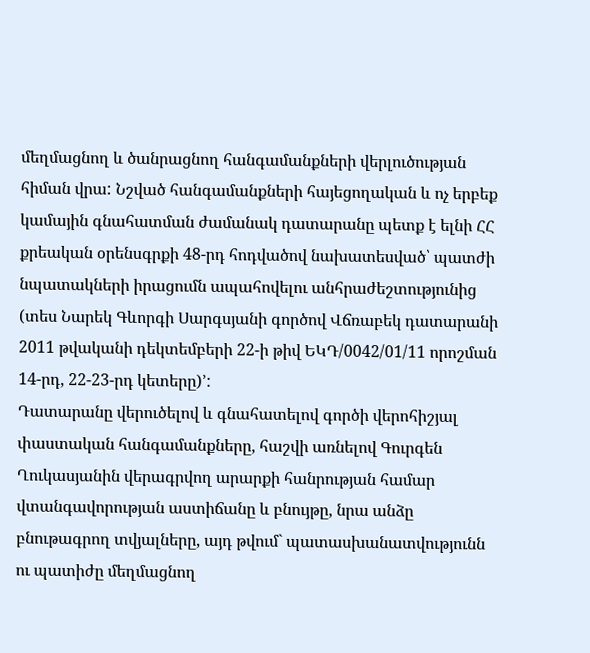մեղմացնող և ծանրացնող հանգամանքների վերլուծության հիման վրա: Նշված հանգամանքների հայեցողական և ոչ երբեք կամային գնահատման ժամանակ դատարանը պետք է ելնի ՀՀ քրեական օրենսգրքի 48-րդ հոդվածով նախատեսված՝ պատժի նպատակների իրացումն ապահովելու անհրաժեշտությունից (տես Նարեկ Գևորգի Սարգսյանի գործով Վճռաբեկ դատարանի 2011 թվականի դեկտեմբերի 22-ի թիվ ԵԿԴ/0042/01/11 որոշման 14-րդ, 22-23-րդ կետերը)՚:
Դատարանը վերուծելով և գնահատելով գործի վերոհիշյալ փաստական հանգամանքները, հաշվի առնելով Գուրգեն Ղուկասյանին վերագրվող արարքի հանրության համար վտանգավորության աստիճանը և բնույթը, նրա անձը բնութագրող տվյալները, այդ թվում` պատասխանատվությունն ու պատիժը մեղմացնող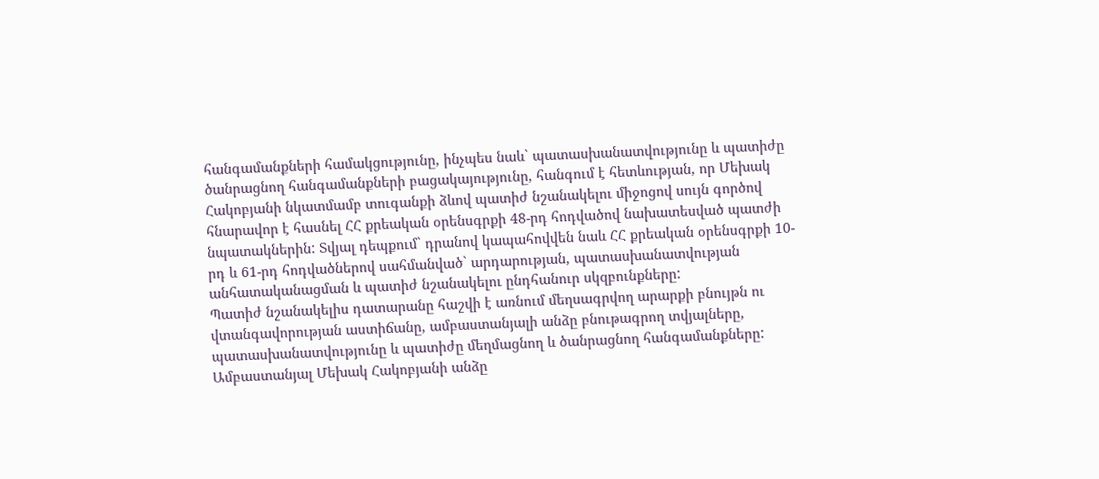հանգամանքների համակցությունը, ինչպես նաև` պատասխանատվությունը և պատիժը ծանրացնող հանգամանքների բացակայությունը, հանգում է հետևության, որ Մեխակ Հակոբյանի նկատմամբ տուգանքի ձևով պատիժ նշանակելու միջոցով սույն գործով հնարավոր է հասնել ՀՀ քրեական օրենսգրքի 48-րդ հոդվածով նախատեսված պատժի նպատակներին: Տվյալ դեպքում` դրանով կապահովվեն նաև ՀՀ քրեական օրենսգրքի 10-րդ և 61-րդ հոդվածներով սահմանված` արդարության, պատասխանատվության անհատականացման և պատիժ նշանակելու ընդհանուր սկզբունքները:
Պատիժ նշանակելիս դատարանը հաշվի է առնում մեղսագրվող արարքի բնույթն ու վտանգավորության աստիճանը, ամբաստանյալի անձը բնութագրող տվյալները, պատասխանատվությունը և պատիժը մեղմացնող և ծանրացնող հանգամանքները:
Ամբաստանյալ Մեխակ Հակոբյանի անձը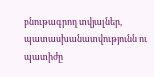բնութագրող տվյալներ, պատասխանատվությունն ու պատիժը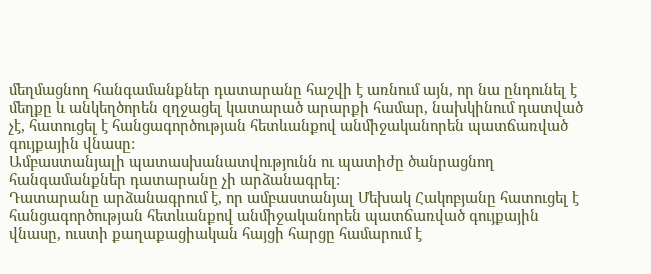մեղմացնող հանգամանքներ դատարանը հաշվի է առնում այն, որ նա ընդունել է մեղքը և անկեղծորեն զղջացել կատարած արարքի համար, նախկինում դատված չէ, հատուցել է հանցագործության հետևանքով անմիջականորեն պատճառված գույքային վնասը:
Ամբաստանյալի պատասխանատվությունն ու պատիժը ծանրացնող հանգամանքներ դատարանը չի արձանագրել:
Դատարանը արձանագրում է, որ ամբաստանյալ Մեխակ Հակոբյանը հատուցել է հանցագործության հետևանքով անմիջականորեն պատճառված գույքային վնասը, ուստի քաղաքացիական հայցի հարցը համարում է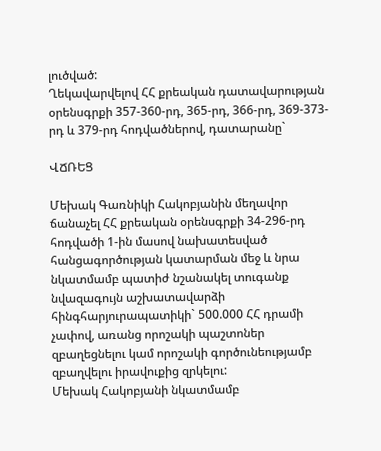լուծված:
Ղեկավարվելով ՀՀ քրեական դատավարության օրենսգրքի 357-360-րդ, 365-րդ, 366-րդ, 369-373-րդ և 379-րդ հոդվածներով, դատարանը`

ՎՃՌԵՑ

Մեխակ Գառնիկի Հակոբյանին մեղավոր ճանաչել ՀՀ քրեական օրենսգրքի 34-296-րդ հոդվածի 1-ին մասով նախատեսված հանցագործության կատարման մեջ և նրա նկատմամբ պատիժ նշանակել տուգանք նվազագույն աշխատավարձի հինգհարյուրապատիկի` 500.000 ՀՀ դրամի չափով, առանց որոշակի պաշտոներ զբաղեցնելու կամ որոշակի գործունեությամբ զբաղվելու իրավուքից զրկելու:
Մեխակ Հակոբյանի նկատմամբ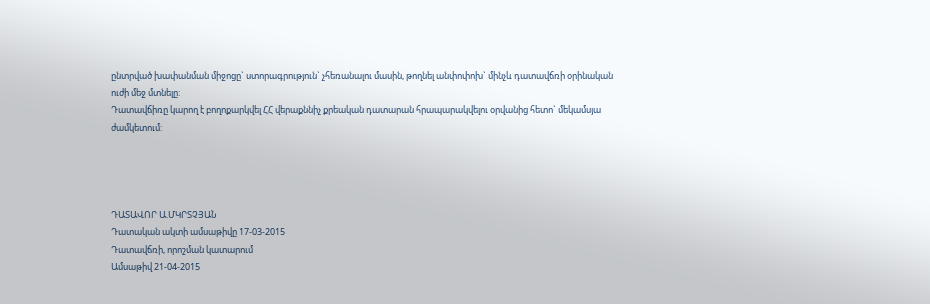ընտրված խափանման միջոցը` ստորագրություն` չհեռանալու մասին, թողնել անփոփոխ` մինչև դատավճռի օրինական ուժի մեջ մտնելը:
Դատավճիռը կարող է բողոքարկվել ՀՀ վերաքննիչ քրեական դատարան հրապարակվելու օրվանից հետո` մեկամսյա ժամկետում:




ԴԱՏԱՎՈՐ Ա.ՄԿՐՏՉՅԱՆ
Դատական ակտի ամսաթիվը 17-03-2015
Դատավճռի, որոշման կատարում
Ամսաթիվ 21-04-2015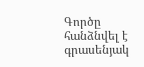Գործը հանձնվել է գրասենյակ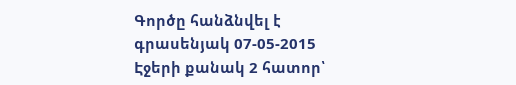Գործը հանձնվել է գրասենյակ 07-05-2015
Էջերի քանակ 2 հատոր՝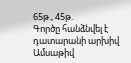65թ., 45թ.
Գործը հանձնվել է դատարանի արխիվ
Ամսաթիվ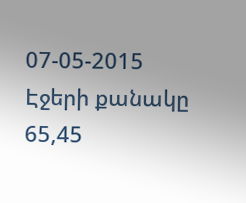07-05-2015
Էջերի քանակը 65,45